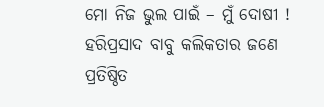ମୋ ନିଜ ଭୁଲ ପାଇଁ – ମୁଁ ଦୋଷୀ !
ହରିପ୍ରସାଦ ବାବୁ କଲିକତାର ଜଣେ ପ୍ରତିଷ୍ଠିତ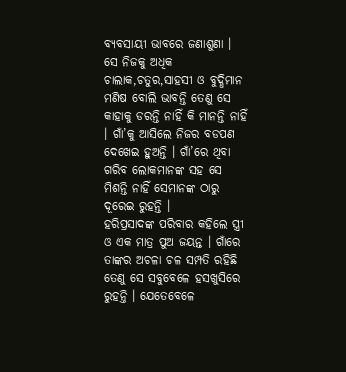ବ୍ୟବସାୟୀ ଭାବରେ ଜଣାଶୁଣା । ସେ ନିଜକୁ ଅଧିକ ଚାଲାକ,ଚତୁର,ସାହସୀ ଓ ବୁଦ୍ଧିମାନ ମଣିଷ ବୋଲି ଭାବନ୍ତି ତେଣୁ ସେ କାହାକୁ ଡରନ୍ତି ନାହିଁ କି ମାନନ୍ତି ନାହିଁ । ଗାଁ’କୁ ଆସିଲେ ନିଜର ବଡପଣ ଦେଖେଇ ହୁଅନ୍ତି । ଗାଁ’ରେ ଥିବା ଗରିବ ଲୋକମାନଙ୍କ ସହ ସେ ମିଶନ୍ତି ନାହିଁ ସେମାନଙ୍କ ଠାରୁ ଦୂରେଇ ରୁହନ୍ତି ।
ହରିପ୍ରସାଦଙ୍କ ପରିବାର କହିଲେ ସ୍ତ୍ରୀ ଓ ଏକ ମାତ୍ର ପୁଅ ଜୟନ୍ତ । ଗାଁରେ ତାଙ୍କର ଅଚଳା ଚଳ ସମ୍ପତି ରହିଛି ତେଣୁ ସେ ସବୁବେଳେ ହସଖୁସିରେ ରୁହନ୍ତି । ଯେତେବେଳେ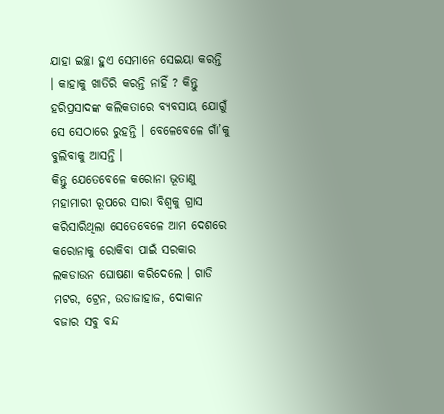ଯାହା ଇଚ୍ଛା ହୁଏ ସେମାନେ ସେଇୟା କରନ୍ତି । କାହାକୁ ଖାତିରି କରନ୍ତି ନାହିଁ ? କିନ୍ତୁ ହରିପ୍ରସାଦଙ୍କ କଲିକତାରେ ବ୍ୟବସାୟ ଯୋଗୁଁ ସେ ସେଠାରେ ରୁହନ୍ତି । ବେଳେବେଳେ ଗାଁ’କୁ ବୁଲିବାକୁ ଆସନ୍ତି ।
କିନ୍ତୁ ଯେତେବେଳେ କରୋନା ଭୂତାଣୁ ମହାମାରୀ ରୂପରେ ସାରା ବିଶ୍ୱକୁ ଗ୍ରାସ କରିସାରିଥିଲା ସେତେବେଳେ ଆମ ଦେଶରେ କରୋନାକୁ ରୋକିବା ପାଇଁ ସରକାର ଲକଡାଉନ ଘୋଷଣା କରିଦେଲେ । ଗାଡି ମଟର, ଟ୍ରେନ, ଉଡାଜାହାଜ, ଦୋକାନ ବଜାର ସବୁ ବନ୍ଦ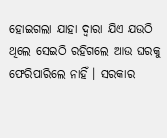ହୋଇଗଲା ଯାହା ଦ୍ୱାରା ଯିଏ ଯଉଠି ଥିଲେ ସେଇଠି ରହିଗଲେ ଆଉ ଘରକୁ ଫେରିପାରିଲେ ନାହିଁ । ସରକାର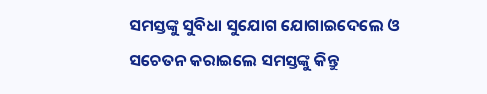ସମସ୍ତଙ୍କୁ ସୁବିଧା ସୁଯୋଗ ଯୋଗାଇଦେଲେ ଓ ସଚେତନ କରାଇଲେ ସମସ୍ତଙ୍କୁ କିନ୍ତୁ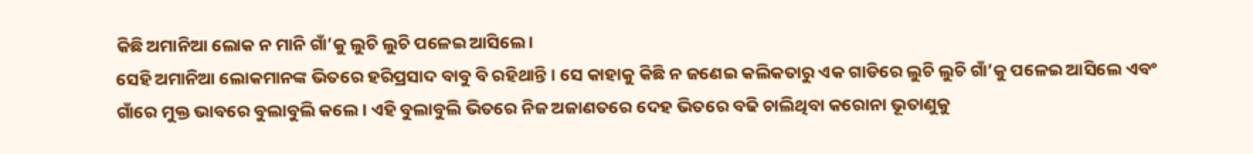କିଛି ଅମାନିଆ ଲୋକ ନ ମାନି ଗାଁ’କୁ ଲୁଚି ଲୁଚି ପଳେଇ ଆସିଲେ ।
ସେହି ଅମାନିଆ ଲୋକମାନଙ୍କ ଭିତରେ ହରିପ୍ରସାଦ ବାବୁ ବି ରହିଥାନ୍ତି । ସେ କାହାକୁ କିଛି ନ ଜଣେଇ କଲିକତାରୁ ଏକ ଗାଡିରେ ଲୁଚି ଲୁଚି ଗାଁ’କୁ ପଳେଇ ଆସିଲେ ଏବଂ ଗାଁରେ ମୁକ୍ତ ଭାବରେ ବୁଲାବୁଲି କଲେ । ଏହି ବୁଲାବୁଲି ଭିତରେ ନିଜ ଅଜାଣତରେ ଦେହ ଭିତରେ ବଢି ଚାଲିଥିବା କରୋନା ଭୂତାଣୁକୁ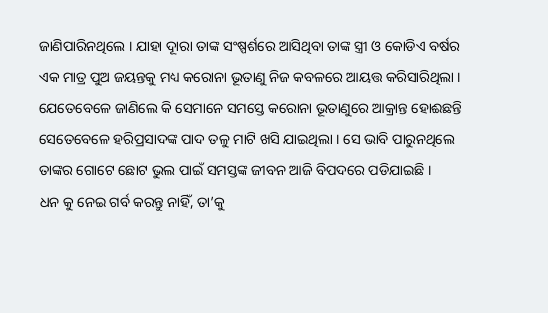ଜାଣିପାରିନଥିଲେ । ଯାହା ଦୂାରା ତାଙ୍କ ସଂଷ୍ପର୍ଶରେ ଆସିଥିବା ତାଙ୍କ ସ୍ତ୍ରୀ ଓ କୋଡିଏ ବର୍ଷର ଏକ ମାତ୍ର ପୁଅ ଜୟନ୍ତକୁ ମଧ୍ୟ କରୋନା ଭୂତାଣୁ ନିଜ କବଳରେ ଆୟତ୍ତ କରିସାରିଥିଲା । ଯେତେବେଳେ ଜାଣିଲେ କି ସେମାନେ ସମସ୍ତେ କରୋନା ଭୂତାଣୁରେ ଆକ୍ରାନ୍ତ ହୋଈଛନ୍ତି ସେତେବେଳେ ହରିପ୍ରସାଦଙ୍କ ପାଦ ତଳୁ ମାଟି ଖସି ଯାଇଥିଲା । ସେ ଭାବି ପାରୁନଥିଲେ ତାଙ୍କର ଗୋଟେ ଛୋଟ ଭୁଲ ପାଇଁ ସମସ୍ତଙ୍କ ଜୀବନ ଆଜି ବିପଦରେ ପଡିଯାଇଛି ।
ଧନ କୁ ନେଇ ଗର୍ବ କରନ୍ତୁ ନାହିଁ, ତା’କୁ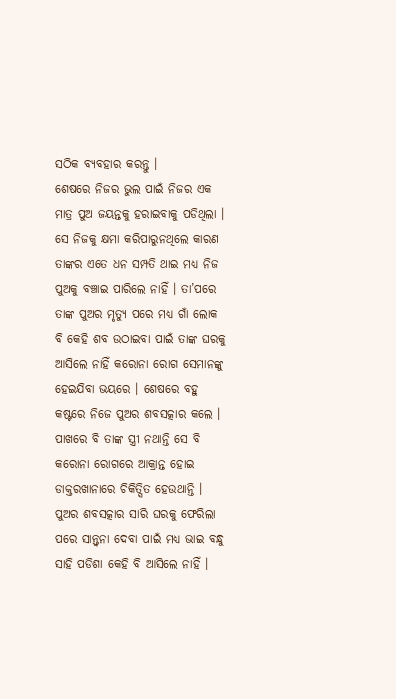ସଠିକ ବ୍ୟବହାର କରନ୍ତୁ ।
ଶେଷରେ ନିଜର ଭୁଲ ପାଇଁ ନିଜର ଏକ ମାତ୍ର ପୁଅ ଜୟନ୍ତକୁ ହରାଇବାକୁ ପଡିଥିଲା । ସେ ନିଜକୁ କ୍ଷମା କରିପାରୁନଥିଲେ କାରଣ ତାଙ୍କର ଏତେ ଧନ ସମ୍ପତି ଥାଇ ମଧ୍ୟ ନିଜ ପୁଅକୁ ବଞ୍ଚାଇ ପାରିଲେ ନାହିଁ । ତା’ପରେ ତାଙ୍କ ପୁଅର ମୃତ୍ୟୁ ପରେ ମଧ୍ୟ ଗାଁ ଲୋକ ବି କେହି ଶବ ଉଠାଇବା ପାଇଁ ତାଙ୍କ ଘରକୁ ଆସିଲେ ନାହିଁ କରୋନା ରୋଗ ସେମାନଙ୍କୁ ହେଇଯିବା ଭୟରେ । ଶେଷରେ ବହୁ କଷ୍ଟରେ ନିଜେ ପୁଅର ଶବସତ୍କାର କଲେ । ପାଖରେ ବି ତାଙ୍କ ସ୍ତ୍ରୀ ନଥାନ୍ତି ସେ ବି କରୋନା ରୋଗରେ ଆକ୍ରାନ୍ତ ହୋଇ ଡାକ୍ତରଖାନାରେ ଚିକିତ୍ସିତ ହେଉଥାନ୍ତି । ପୁଅର ଶବସତ୍କାର ସାରି ଘରକୁ ଫେରିଲା ପରେ ସାନ୍ତ୍ୱନା ଦେବା ପାଇଁ ମଧ୍ୟ ଭାଇ ବନ୍ଧୁ ସାହି ପଡିଶା କେହି ବି ଆସିଲେ ନାହିଁ ।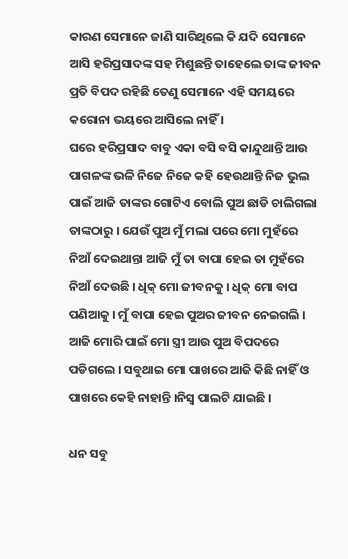କାରଣ ସେମାନେ ଜାଣି ସାରିଥିଲେ କି ଯଦି ସେମାନେ ଆସି ହରିପ୍ରସାଦଙ୍କ ସହ ମିଶୁଛନ୍ତି ତାହେଲେ ତାଙ୍କ ଜୀବନ ପ୍ରତି ବିପଦ ରହିଛି ତେଣୁ ସେମାନେ ଏହି ସମୟରେ କରୋନା ଭୟରେ ଆସିଲେ ନାହିଁ ।
ଘରେ ହରିପ୍ରସାଦ ବାବୁ ଏକା ବସି ବସି କାନ୍ଦୁଥାନ୍ତି ଆଉ ପାଗଳଙ୍କ ଭଳି ନିଜେ ନିଜେ କହି ହେଉଥାନ୍ତି ନିଜ ଭୁଲ ପାଇଁ ଆଜି ତାଙ୍କର ଗୋଟିଏ ବୋଲି ପୁଅ ଛାଡି ଚାଲିଗଲା ତାଙ୍କଠାରୁ । ଯେଉଁ ପୁଅ ମୁଁ ମଲା ପରେ ମୋ ମୁହଁରେ ନିଆଁ ଦେଇଥାନ୍ତା ଆଜି ମୁଁ ତା ବାପା ହେଇ ତା ମୁହଁରେ ନିଆଁ ଦେଉଛି । ଧିକ୍ ମୋ ଜୀବନକୁ । ଧିକ୍ ମୋ ବାପ ପଣିଆକୁ । ମୁଁ ବାପା ହେଇ ପୁଅର ଜୀବନ ନେଇଗଲି । ଆଜି ମୋରି ପାଇଁ ମୋ ସ୍ତ୍ରୀ ଆଉ ପୁଅ ବିପଦରେ ପଡିଗଲେ । ସବୁଥାଇ ମୋ ପାଖରେ ଆଜି କିଛି ନାହିଁ ଓ ପାଖରେ କେହି ନାହାନ୍ତି ।ନିସ୍ୱ ପାଲଟି ଯାଇଛି ।

ଧନ ସବୁ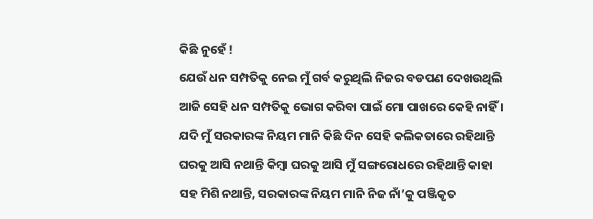କିଛି ନୁହେଁ !
ଯେଉଁ ଧନ ସମ୍ପତିକୁ ନେଇ ମୁଁ ଗର୍ବ କରୁଥିଲି ନିଜର ବଡପଣ ଦେଖଉଥିଲି ଆଜି ସେହି ଧନ ସମ୍ପତିକୁ ଭୋଗ କରିବା ପାଇଁ ମୋ ପାଖରେ କେହି ନାହିଁ । ଯଦି ମୁଁ ସରକାରଙ୍କ ନିୟମ ମାନି କିଛି ଦିନ ସେହି କଲିକତାରେ ରହିଥାନ୍ତି ଘରକୁ ଆସି ନଥାନ୍ତି କିମ୍ବା ଘରକୁ ଆସି ମୁଁ ସଙ୍ଗରୋଧରେ ରହିଥାନ୍ତି କାହା ସହ ମିଶି ନଥାନ୍ତି, ସରକାରଙ୍କ ନିୟମ ମାନି ନିଜ ନାଁ’କୁ ପଞ୍ଜିକୃତ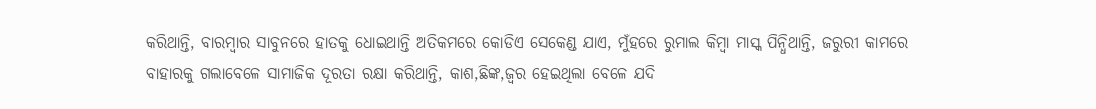କରିଥାନ୍ତି, ବାରମ୍ବାର ସାବୁନରେ ହାତକୁ ଧୋଇଥାନ୍ତି ଅତିକମରେ କୋଡିଏ ସେକେଣ୍ଡ ଯାଏ, ମୁଁହରେ ରୁମାଲ କିମ୍ବା ମାସ୍କ ପିନ୍ଧିଥାନ୍ତି, ଜରୁରୀ କାମରେ ବାହାରକୁ ଗଲାବେଳେ ସାମାଜିକ ଦୂରତା ରକ୍ଷା କରିଥାନ୍ତି, କାଶ,ଛିଙ୍କ,ଜ୍ୱର ହେଇଥିଲା ବେଳେ ଯଦି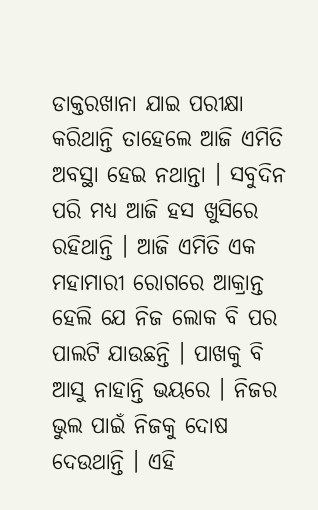ଡାକ୍ତରଖାନା ଯାଇ ପରୀକ୍ଷା କରିଥାନ୍ତି ତାହେଲେ ଆଜି ଏମିତି ଅବସ୍ଥା ହେଇ ନଥାନ୍ତା । ସବୁଦିନ ପରି ମଧ୍ୟ ଆଜି ହସ ଖୁସିରେ ରହିଥାନ୍ତି । ଆଜି ଏମିତି ଏକ ମହାମାରୀ ରୋଗରେ ଆକ୍ରାନ୍ତ ହେଲି ଯେ ନିଜ ଲୋକ ବି ପର ପାଲଟି ଯାଉଛନ୍ତି । ପାଖକୁ ବି ଆସୁ ନାହାନ୍ତି ଭୟରେ । ନିଜର ଭୁଲ ପାଇଁ ନିଜକୁ ଦୋଷ ଦେଉଥାନ୍ତି । ଏହି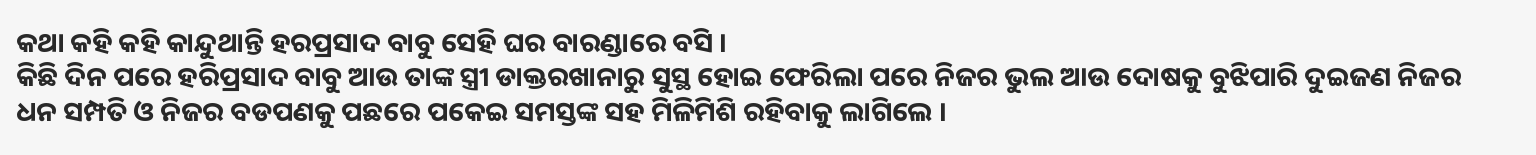କଥା କହି କହି କାନ୍ଦୁଥାନ୍ତି ହରପ୍ରସାଦ ବାବୁ ସେହି ଘର ବାରଣ୍ଡାରେ ବସି ।
କିଛି ଦିନ ପରେ ହରିପ୍ରସାଦ ବାବୁ ଆଉ ତାଙ୍କ ସ୍ତ୍ରୀ ଡାକ୍ତରଖାନାରୁ ସୁସ୍ଥ ହୋଇ ଫେରିଲା ପରେ ନିଜର ଭୁଲ ଆଉ ଦୋଷକୁ ବୁଝିପାରି ଦୁଇଜଣ ନିଜର ଧନ ସମ୍ପତି ଓ ନିଜର ବଡପଣକୁ ପଛରେ ପକେଇ ସମସ୍ତଙ୍କ ସହ ମିଳିମିଶି ରହିବାକୁ ଲାଗିଲେ ।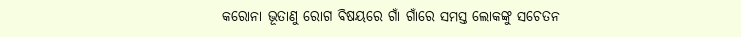କରୋନା ଭୂତାଣୁ ରୋଗ ବିଷୟରେ ଗାଁ ଗାଁରେ ସମସ୍ତ ଲୋକଙ୍କୁ ସଚେତନ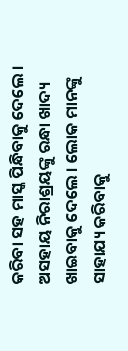କରିବା ସହ ମାସ୍କ ପିନ୍ଧିବାକୁ ଦେଲେ । ଅସହାୟ ନିରାଶ୍ରୟଙ୍କୁ ରନ୍ଧା ଖାଦ୍ୟ ଖାଇବାକୁ ଦେଲେ । ଲୋକ ମାନଙ୍କୁ ସାହାଯ୍ୟ କରିବାକୁ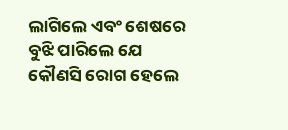ଲାଗିଲେ ଏବଂ ଶେଷରେ ବୁଝି ପାରିଲେ ଯେ କୌଣସି ରୋଗ ହେଲେ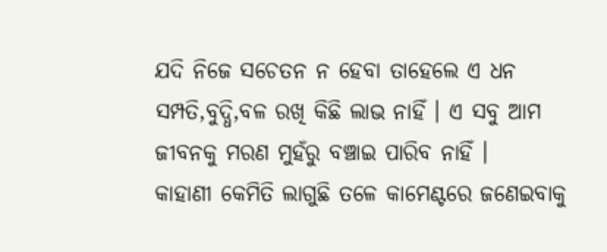ଯଦି ନିଜେ ସଚେତନ ନ ହେବା ତାହେଲେ ଏ ଧନ ସମ୍ପତି,ବୁଦ୍ଧି,ବଳ ରଖି କିଛି ଲାଭ ନାହିଁ । ଏ ସବୁ ଆମ ଜୀବନକୁ ମରଣ ମୁହଁରୁ ବଞ୍ଚାଇ ପାରିବ ନାହିଁ ।
କାହାଣୀ କେମିତି ଲାଗୁଛି ତଳେ କାମେଣ୍ଟରେ ଜଣେଇବାକୁ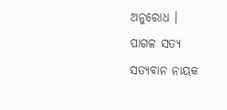ଅନୁରୋଧ ।
ପାଗଳ ସତ୍ୟ
ସତ୍ୟବାନ ନାୟକ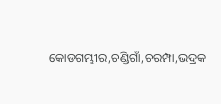କୋଡଗମ୍ଭୀର,ଚଣ୍ଡିଗାଁ,ଚରମ୍ପା,ଭଦ୍ରକ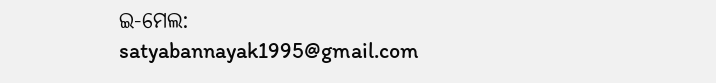ଇ-ମେଲ: satyabannayak1995@gmail.com